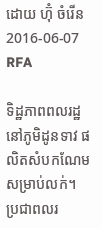ដោយ ហ៊ុំ ចំរើន
2016-06-07
RFA

ទិដ្ឋភាពពលរដ្ឋនៅភូមិដូនទាវ ផលិតសំបកណែមសម្រាប់លក់។
ប្រជាពលរ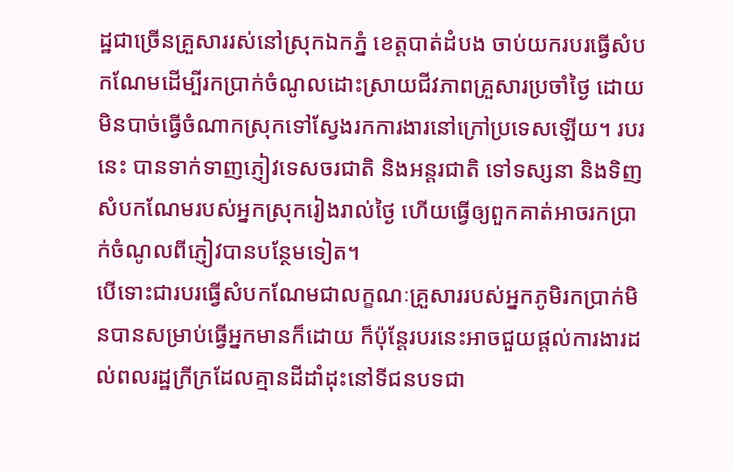ដ្ឋជាច្រើនគ្រួសាររស់នៅស្រុកឯកភ្នំ ខេត្តបាត់ដំបង ចាប់យករបរធ្វើសំបកណែមដើម្បីរកប្រាក់ចំណូលដោះស្រាយជីវភាពគ្រួសារប្រចាំថ្ងៃ ដោយមិនបាច់ធ្វើចំណាកស្រុកទៅស្វែងរកការងារនៅក្រៅប្រទេសឡើយ។ របរនេះ បានទាក់ទាញភ្ញៀវទេសចរជាតិ និងអន្តរជាតិ ទៅទស្សនា និងទិញសំបកណែមរបស់អ្នកស្រុករៀងរាល់ថ្ងៃ ហើយធ្វើឲ្យពួកគាត់អាចរកប្រាក់ចំណូលពីភ្ញៀវបានបន្ថែមទៀត។
បើទោះជារបរធ្វើសំបកណែមជាលក្ខណៈគ្រួសាររបស់អ្នកភូមិរកប្រាក់មិនបានសម្រាប់ធ្វើអ្នកមានក៏ដោយ ក៏ប៉ុន្តែរបរនេះអាចជួយផ្ដល់ការងារដល់ពលរដ្ឋក្រីក្រដែលគ្មានដីដាំដុះនៅទីជនបទជា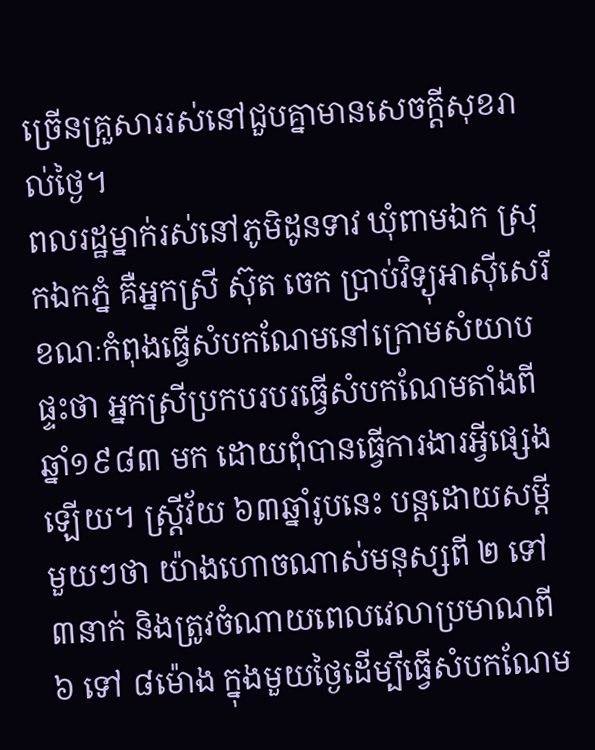ច្រើនគ្រួសាររស់នៅជួបគ្នាមានសេចក្ដីសុខរាល់ថ្ងៃ។
ពលរដ្ឋម្នាក់រស់នៅភូមិដូនទាវ ឃុំពាមឯក ស្រុកឯកភ្នំ គឺអ្នកស្រី ស៊ុត ចេក ប្រាប់វិទ្យុអាស៊ីសេរី ខណៈកំពុងធ្វើសំបកណែមនៅក្រោមសំយាបផ្ទះថា អ្នកស្រីប្រកបរបរធ្វើសំបកណែមតាំងពីឆ្នាំ១៩៨៣ មក ដោយពុំបានធ្វើការងារអ្វីផ្សេងឡើយ។ ស្ត្រីវ័យ ៦៣ឆ្នាំរូបនេះ បន្តដោយសម្ដីមួយៗថា យ៉ាងហោចណាស់មនុស្សពី ២ ទៅ ៣នាក់ និងត្រូវចំណាយពេលវេលាប្រមាណពី ៦ ទៅ ៨ម៉ោង ក្នុងមួយថ្ងៃដើម្បីធ្វើសំបកណែម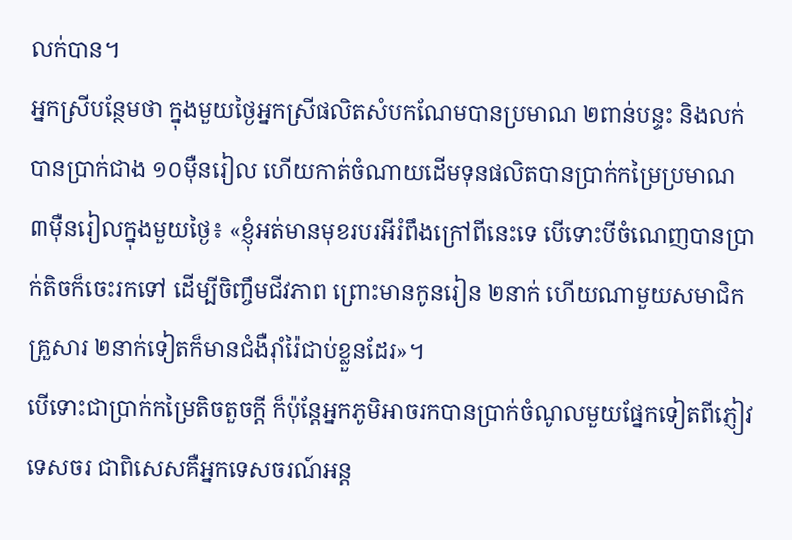លក់បាន។
អ្នកស្រីបន្ថែមថា ក្នុងមួយថ្ងៃអ្នកស្រីផលិតសំបកណែមបានប្រមាណ ២ពាន់បន្ទះ និងលក់បានប្រាក់ជាង ១០ម៉ឺនរៀល ហើយកាត់ចំណាយដើមទុនផលិតបានប្រាក់កម្រៃប្រមាណ ៣ម៉ឺនរៀលក្នុងមួយថ្ងៃ៖ «ខ្ញុំអត់មានមុខរបរអីរំពឹងក្រៅពីនេះទេ បើទោះបីចំណេញបានប្រាក់តិចក៏ចេះរកទៅ ដើម្បីចិញ្ចឹមជីវភាព ព្រោះមានកូនរៀន ២នាក់ ហើយណាមួយសមាជិកគ្រួសារ ២នាក់ទៀតក៏មានជំងឺរ៉ាំរ៉ៃជាប់ខ្លួនដែរ»។
បើទោះជាប្រាក់កម្រៃតិចតួចក្ដី ក៏ប៉ុន្តែអ្នកភូមិអាចរកបានប្រាក់ចំណូលមួយផ្នែកទៀតពីភ្ញៀវទេសចរ ជាពិសេសគឺអ្នកទេសចរណ៍អន្ត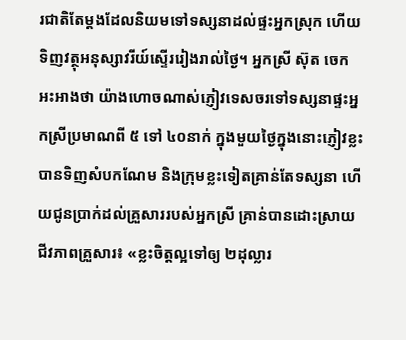រជាតិតែម្ដងដែលនិយមទៅទស្សនាដល់ផ្ទះអ្នកស្រុក ហើយទិញវត្ថុអនុស្សាវរីយ៍ស្ទើររៀងរាល់ថ្ងៃ។ អ្នកស្រី ស៊ុត ចេក អះអាងថា យ៉ាងហោចណាស់ភ្ញៀវទេសចរទៅទស្សនាផ្ទះអ្នកស្រីប្រមាណពី ៥ ទៅ ៤០នាក់ ក្នុងមួយថ្ងៃក្នុងនោះភ្ញៀវខ្លះបានទិញសំបកណែម និងក្រុមខ្លះទៀតគ្រាន់តែទស្សនា ហើយជូនប្រាក់ដល់គ្រួសាររបស់អ្នកស្រី គ្រាន់បានដោះស្រាយជីវភាពគ្រួសារ៖ «ខ្លះចិត្តល្អទៅឲ្យ ២ដុល្លារ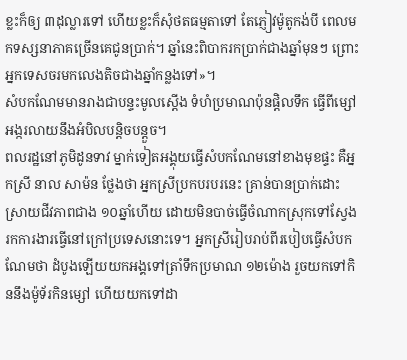ខ្លះក៏ឲ្យ ៣ដុល្លារទៅ ហើយខ្លះក៏សុំថតធម្មតាទៅ តែភ្ញៀវម៉ូតូកង់បី ពេលមកទស្សនាភាគច្រើនគេជូនប្រាក់។ ឆ្នាំនេះពិបាករកប្រាក់ជាងឆ្នាំមុនៗ ព្រោះអ្នកទេសចរមកលេងតិចជាងឆ្នាំកន្លងទៅ»។
សំបកណែមមានរាងជាបន្ទះមូលស្ដើង ទំហំប្រមាណប៉ុនផ្ដិលទឹក ធ្វើពីម្សៅអង្ករលាយនឹងអំបិលបន្តិចបន្តួច។
ពលរដ្ឋនៅភូមិដូនទាវ ម្នាក់ទៀតអង្គុយធ្វើសំបកណែមនៅខាងមុខផ្ទះ គឺអ្នកស្រី នាល សាម៉ន ថ្លែងថា អ្នកស្រីប្រកបរបរនេះ គ្រាន់បានប្រាក់ដោះស្រាយជីវភាពជាង ១០ឆ្នាំហើយ ដោយមិនបាច់ធ្វើចំណាកស្រុកទៅស្វែងរកការងារធ្វើនៅក្រៅប្រទេសនោះទេ។ អ្នកស្រីរៀបរាប់ពីរបៀបធ្វើសំបកណែមថា ដំបូងឡើយយកអង្គទៅត្រាំទឹកប្រមាណ ១២ម៉ោង រួចយកទៅកិននឹងម៉ូទ័រកិនម្សៅ ហើយយកទៅដា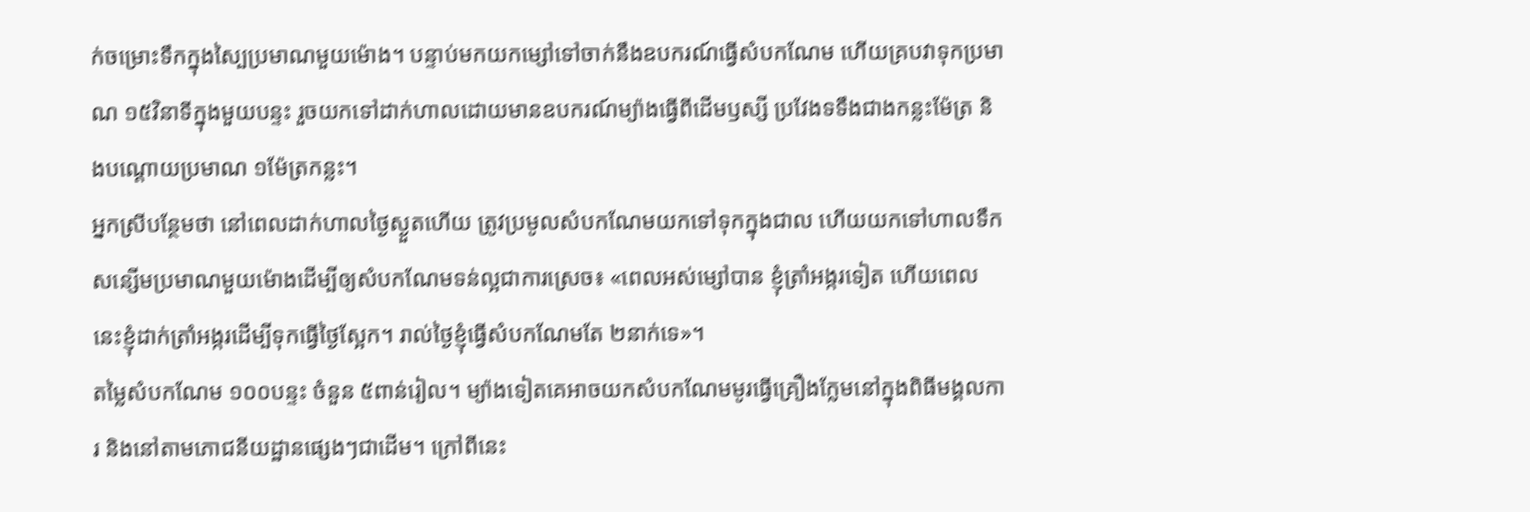ក់ចម្រោះទឹកក្នុងស្បៃប្រមាណមួយម៉ោង។ បន្ទាប់មកយកម្សៅទៅចាក់នឹងឧបករណ៍ធ្វើសំបកណែម ហើយគ្របវាទុកប្រមាណ ១៥វិនាទីក្នុងមួយបន្ទះ រួចយកទៅដាក់ហាលដោយមានឧបករណ៍ម្យ៉ាងធ្វើពីដើមឫស្សី ប្រវែងទទឹងជាងកន្លះម៉ែត្រ និងបណ្ដោយប្រមាណ ១ម៉ែត្រកន្លះ។
អ្នកស្រីបន្ថែមថា នៅពេលដាក់ហាលថ្ងៃស្ងួតហើយ ត្រូវប្រមូលសំបកណែមយកទៅទុកក្នុងជាល ហើយយកទៅហាលទឹកសន្សើមប្រមាណមួយម៉ោងដើម្បីឲ្យសំបកណែមទន់ល្អជាការស្រេច៖ «ពេលអស់ម្សៅបាន ខ្ញុំត្រាំអង្ករទៀត ហើយពេលនេះខ្ញុំដាក់ត្រាំអង្ករដើម្បីទុកធ្វើថ្ងៃស្អែក។ រាល់ថ្ងៃខ្ញុំធ្វើសំបកណែមតែ ២នាក់ទេ»។
តម្លៃសំបកណែម ១០០បន្ទះ ចំនួន ៥ពាន់រៀល។ ម្យ៉ាងទៀតគេអាចយកសំបកណែមមូរធ្វើគ្រឿងក្លែមនៅក្នុងពិធីមង្គលការ និងនៅតាមភោជនីយដ្ឋានផ្សេងៗជាដើម។ ក្រៅពីនេះ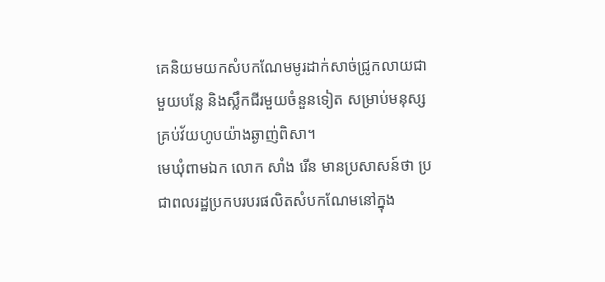គេនិយមយកសំបកណែមមូរដាក់សាច់ជ្រូកលាយជាមួយបន្លែ និងស្លឹកជីរមួយចំនួនទៀត សម្រាប់មនុស្សគ្រប់វ័យហូបយ៉ាងឆ្ងាញ់ពិសា។
មេឃុំពាមឯក លោក សាំង រើន មានប្រសាសន៍ថា ប្រជាពលរដ្ឋប្រកបរបរផលិតសំបកណែមនៅក្នុង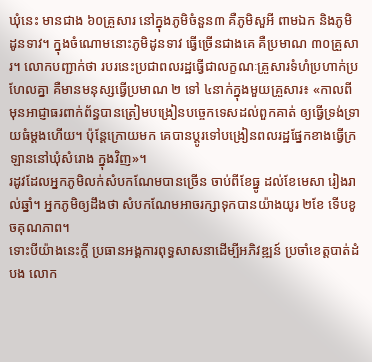ឃុំនេះ មានជាង ៦០គ្រួសារ នៅក្នុងភូមិចំនួន៣ គឺភូមិសួអី ពាមឯក និងភូមិដូនទាវ។ ក្នុងចំណោមនោះភូមិដូនទាវ ធ្វើច្រើនជាងគេ គឺប្រមាណ ៣០គ្រួសារ។ លោកបញ្ជាក់ថា របរនេះប្រជាពលរដ្ឋធ្វើជាលក្ខណៈគ្រួសារទំហំប្រហាក់ប្រហែលគ្នា គឺមានមនុស្សធ្វើប្រមាណ ២ ទៅ ៤នាក់ក្នុងមួយគ្រួសារ៖ «កាលពីមុនអាជ្ញាធរពាក់ព័ន្ធបានត្រៀមបង្រៀនបច្ចេកទេសដល់ពួកគាត់ ឲ្យធ្វើទ្រង់ទ្រាយធំម្ដងហើយ។ ប៉ុន្តែក្រោយមក គេបានប្ដូរទៅបង្រៀនពលរដ្ឋផ្នែកខាងធ្វើក្រឡាននៅឃុំសំរោង ក្នុងវិញ»។
រដូវដែលអ្នកភូមិលក់សំបកណែមបានច្រើន ចាប់ពីខែធ្នូ ដល់ខែមេសា រៀងរាល់ឆ្នាំ។ អ្នកភូមិឲ្យដឹងថា សំបកណែមអាចរក្សាទុកបានយ៉ាងយូរ ២ខែ ទើបខូចគុណភាព។
ទោះបីយ៉ាងនេះក្ដី ប្រធានអង្គការពុទ្ធសាសនាដើម្បីអភិវឌ្ឍន៍ ប្រចាំខេត្តបាត់ដំបង លោក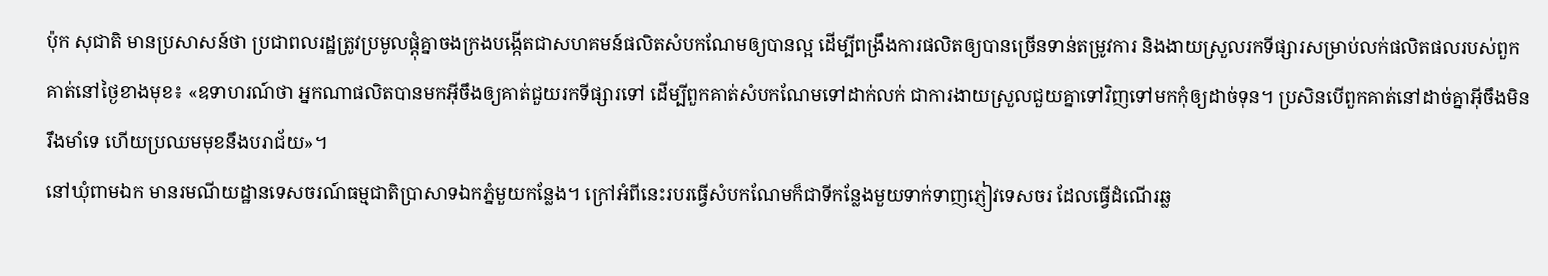ប៉ុក សុជាតិ មានប្រសាសន៍ថា ប្រជាពលរដ្ឋត្រូវប្រមូលផ្ដុំគ្នាចងក្រងបង្កើតជាសហគមន៍ផលិតសំបកណែមឲ្យបានល្អ ដើម្បីពង្រឹងការផលិតឲ្យបានច្រើនទាន់តម្រូវការ និងងាយស្រួលរកទីផ្សារសម្រាប់លក់ផលិតផលរបស់ពួកគាត់នៅថ្ងៃខាងមុខ៖ «ឧទាហរណ៍ថា អ្នកណាផលិតបានមកអ៊ីចឹងឲ្យគាត់ជួយរកទីផ្សារទៅ ដើម្បីពួកគាត់សំបកណែមទៅដាក់លក់ ជាការងាយស្រួលជួយគ្នាទៅវិញទៅមកកុំឲ្យដាច់ទុន។ ប្រសិនបើពួកគាត់នៅដាច់គ្នាអ៊ីចឹងមិនរឹងមាំទេ ហើយប្រឈមមុខនឹងបរាជ័យ»។
នៅឃុំពាមឯក មានរមណីយដ្ឋានទេសចរណ៍ធម្មជាតិប្រាសាទឯកភ្នំមួយកន្លែង។ ក្រៅអំពីនេះរបរធ្វើសំបកណែមក៏ជាទីកន្លែងមួយទាក់ទាញភ្ញៀវទេសចរ ដែលធ្វើដំណើរឆ្ល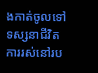ងកាត់ចូលទៅទស្សនាជីវិតការរស់នៅរប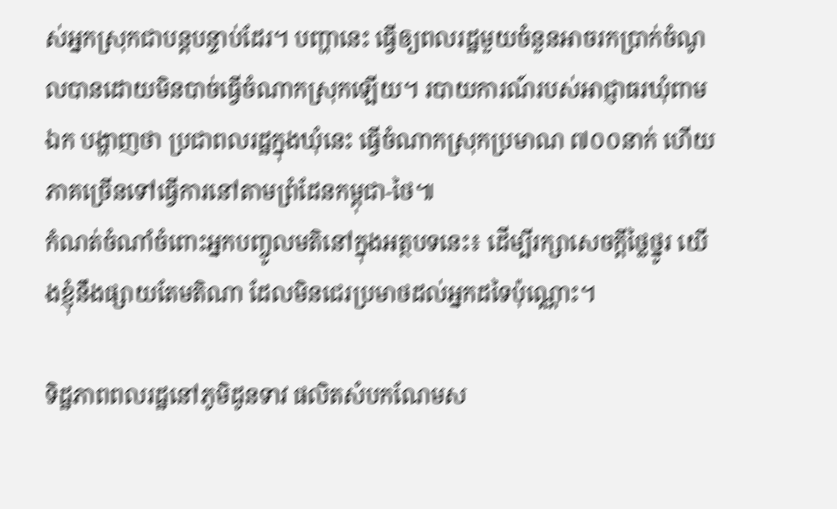ស់អ្នកស្រុកជាបន្តបន្ទាប់ដែរ។ បញ្ហានេះ ធ្វើឲ្យពលរដ្ឋមួយចំនួនអាចរកប្រាក់ចំណូលបានដោយមិនបាច់ធ្វើចំណាកស្រុកឡើយ។ របាយការណ៍របស់អាជ្ញាធរឃុំពាមឯក បង្ហាញថា ប្រជាពលរដ្ឋក្នុងឃុំនេះ ធ្វើចំណាកស្រុកប្រមាណ ៧០០នាក់ ហើយភាគច្រើនទៅធ្វើការនៅតាមព្រំដែនកម្ពុជា-ថៃ៕
កំណត់ចំណាំចំពោះអ្នកបញ្ចូលមតិនៅក្នុងអត្ថបទនេះ៖ ដើម្បីរក្សាសេចក្ដីថ្លៃថ្នូរ យើងខ្ញុំនឹងផ្សាយតែមតិណា ដែលមិនជេរប្រមាថដល់អ្នកដទៃប៉ុណ្ណោះ។

ទិដ្ឋភាពពលរដ្ឋនៅភូមិដូនទាវ ផលិតសំបកណែមស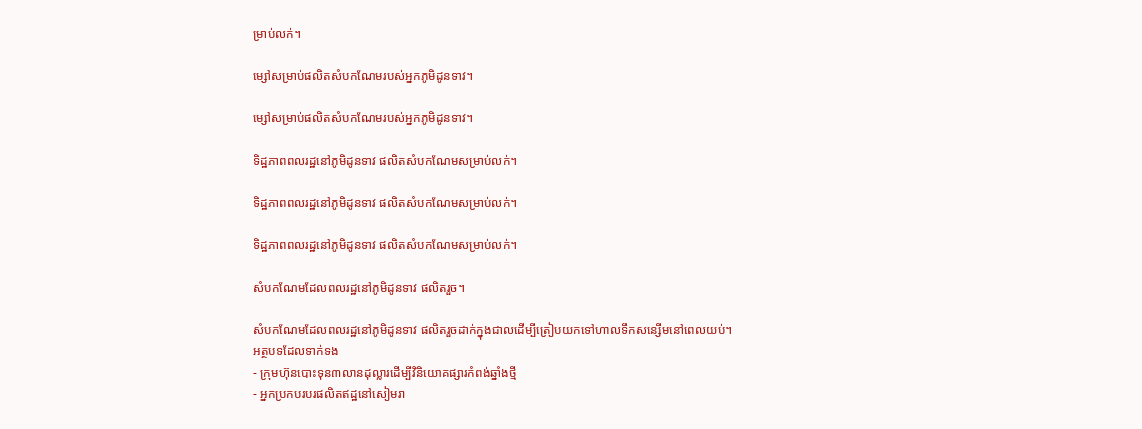ម្រាប់លក់។

ម្សៅសម្រាប់ផលិតសំបកណែមរបស់អ្នកភូមិដូនទាវ។

ម្សៅសម្រាប់ផលិតសំបកណែមរបស់អ្នកភូមិដូនទាវ។

ទិដ្ឋភាពពលរដ្ឋនៅភូមិដូនទាវ ផលិតសំបកណែមសម្រាប់លក់។

ទិដ្ឋភាពពលរដ្ឋនៅភូមិដូនទាវ ផលិតសំបកណែមសម្រាប់លក់។

ទិដ្ឋភាពពលរដ្ឋនៅភូមិដូនទាវ ផលិតសំបកណែមសម្រាប់លក់។

សំបកណែមដែលពលរដ្ឋនៅភូមិដូនទាវ ផលិតរួច។

សំបកណែមដែលពលរដ្ឋនៅភូមិដូនទាវ ផលិតរួចដាក់ក្នុងជាលដើម្បីត្រៀបយកទៅហាលទឹកសន្សើមនៅពេលយប់។
អត្ថបទដែលទាក់ទង
- ក្រុមហ៊ុនបោះទុន៣លានដុល្លារដើម្បីវិនិយោគផ្សារកំពង់ឆ្នាំងថ្មី
- អ្នកប្រកបរបរផលិតឥដ្ឋនៅសៀមរា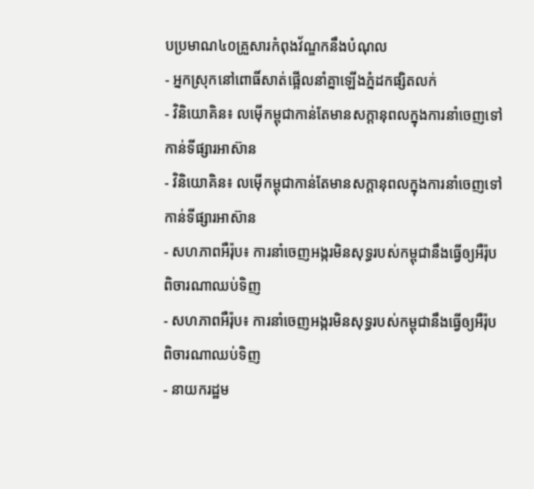បប្រមាណ៤០គ្រួសារកំពុងវ័ណ្ឌកនឹងបំណុល
- អ្នកស្រុកនៅពោធិ៍សាត់ផ្អើលនាំគ្នាឡើងភ្នំដកផ្សិតលក់
- វិនិយោគិន៖ លម៉ើកម្ពុជាកាន់តែមានសក្ដានុពលក្នុងការនាំចេញទៅកាន់ទីផ្សារអាស៊ាន
- វិនិយោគិន៖ លម៉ើកម្ពុជាកាន់តែមានសក្ដានុពលក្នុងការនាំចេញទៅកាន់ទីផ្សារអាស៊ាន
- សហភាពអឺរ៉ុប៖ ការនាំចេញអង្ករមិនសុទ្ធរបស់កម្ពុជានឹងធ្វើឲ្យអឺរ៉ុបពិចារណាឈប់ទិញ
- សហភាពអឺរ៉ុប៖ ការនាំចេញអង្ករមិនសុទ្ធរបស់កម្ពុជានឹងធ្វើឲ្យអឺរ៉ុបពិចារណាឈប់ទិញ
- នាយករដ្ឋម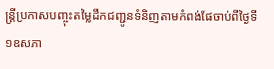ន្ត្រីប្រកាសបញ្ចុះតម្លៃដឹកជញ្ជូនទំនិញតាមកំពង់ផែចាប់ពីថ្ងៃទី១ឧសភា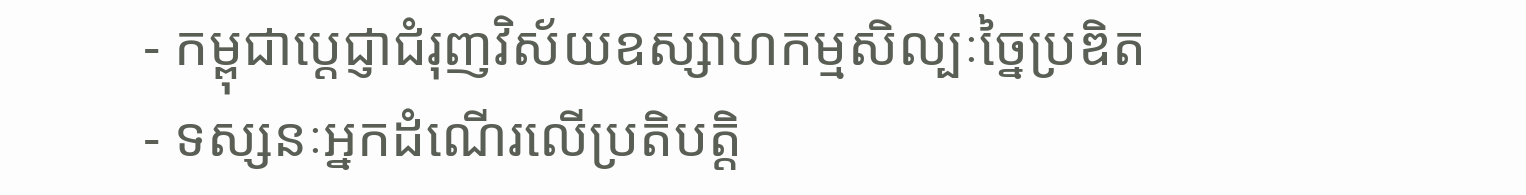- កម្ពុជាប្ដេជ្ញាជំរុញវិស័យឧស្សាហកម្មសិល្បៈច្នៃប្រឌិត
- ទស្សនៈអ្នកដំណើរលើប្រតិបត្តិ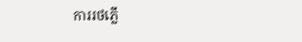ការរថភ្លើ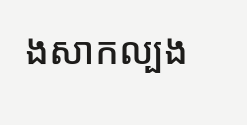ងសាកល្បង